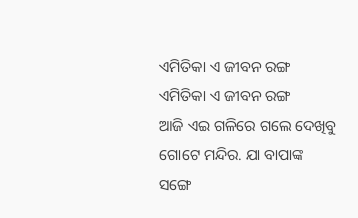ଏମିତିକା ଏ ଜୀବନ ରଙ୍ଗ
ଏମିତିକା ଏ ଜୀବନ ରଙ୍ଗ
ଆଜି ଏଇ ଗଳିରେ ଗଲେ ଦେଖିବୁ ଗୋଟେ ମନ୍ଦିର. ଯା ବାପାଙ୍କ ସଙ୍ଗେ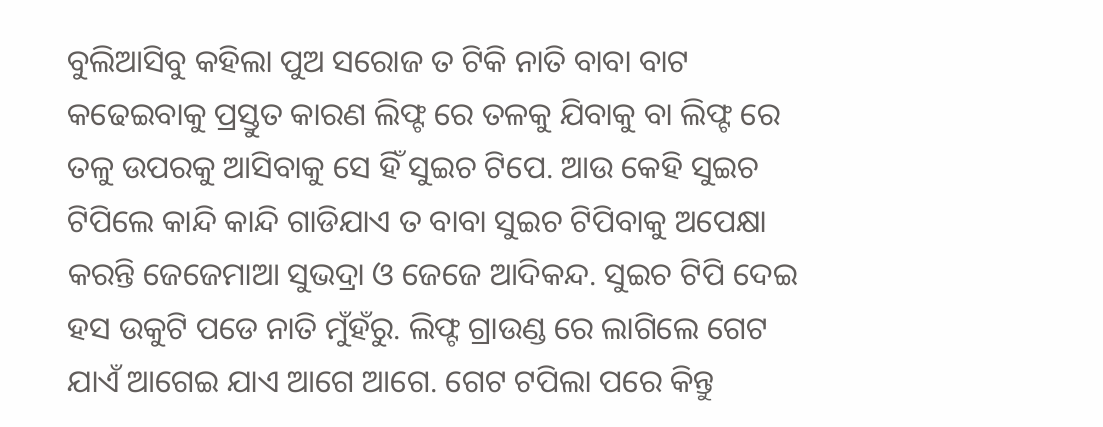ବୁଲିଆସିବୁ କହିଲା ପୁଅ ସରୋଜ ତ ଟିକି ନାତି ବାବା ବାଟ କଢେଇବାକୁ ପ୍ରସ୍ତୁତ କାରଣ ଲିଫ୍ଟ ରେ ତଳକୁ ଯିବାକୁ ବା ଲିଫ୍ଟ ରେ ତଳୁ ଉପରକୁ ଆସିବାକୁ ସେ ହିଁ ସୁଇଚ ଟିପେ. ଆଉ କେହି ସୁଇଚ ଟିପିଲେ କାନ୍ଦି କାନ୍ଦି ଗାଡିଯାଏ ତ ବାବା ସୁଇଚ ଟିପିବାକୁ ଅପେକ୍ଷା କରନ୍ତି ଜେଜେମାଆ ସୁଭଦ୍ରା ଓ ଜେଜେ ଆଦିକନ୍ଦ. ସୁଇଚ ଟିପି ଦେଇ ହସ ଉକୁଟି ପଡେ ନାତି ମୁଁହଁରୁ. ଲିଫ୍ଟ ଗ୍ରାଉଣ୍ଡ ରେ ଲାଗିଲେ ଗେଟ ଯାଏଁ ଆଗେଇ ଯାଏ ଆଗେ ଆଗେ. ଗେଟ ଟପିଲା ପରେ କିନ୍ତୁ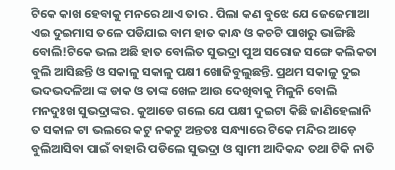ଟିକେ କାଖ ହେବାକୁ ମନରେ ଥାଏ ତାର . ପିଲା କଣ ବୁଝେ ଯେ ଜେଜେମାଆ ଏଇ ଦୁଇମାସ ତଳେ ପଡିଯାଇ ବାମ ହାତ କାନ୍ଧ ଓ କଚଟି ପାଖରୁ ଭାଙ୍ଗିଛି ବୋଲି!ଟିକେ ଭଲ ଅଛି ହାତ ବୋଲିତ ସୁଭଦ୍ରା ପୁଅ ସରୋଜ ସଙ୍ଗେ କଲିକତା ବୁଲି ଆସିଛନ୍ତି ଓ ସକାଳୁ ସକାଳୁ ପକ୍ଷୀ ଖୋଜିବୁଲୁଛନ୍ତି. ପ୍ରଥମ ସକାଳୁ ଦୁଇ ଭଦଭଦଳିଆ ଙ୍କ ଡାକ ଓ ତାଙ୍କ ଖେଳ ଆଉ ଦେଖିବାକୁ ମିଳୁନି ବୋଲି ମନଦୁଃଖ ସୁଭଦ୍ରାଙ୍କର. କୁଆଡେ ଗଲେ ଯେ ପକ୍ଷୀ ଦୁଇଟା କିଛି ଜାଣିହେଲାନି ତ ସକାଳ ଟା ଭଲରେ କଟୁ ନକଟୁ ଅନ୍ତତଃ ସନ୍ଧ୍ୟାରେ ଟିକେ ମନ୍ଦିର ଆଡ଼େ ବୁଲିଆସିବା ପାଇଁ ବାହାରି ପଡିଲେ ସୁଭଦ୍ରା ଓ ସ୍ୱାମୀ ଆଦିକନ୍ଦ ତଥା ଟିକି ନାତି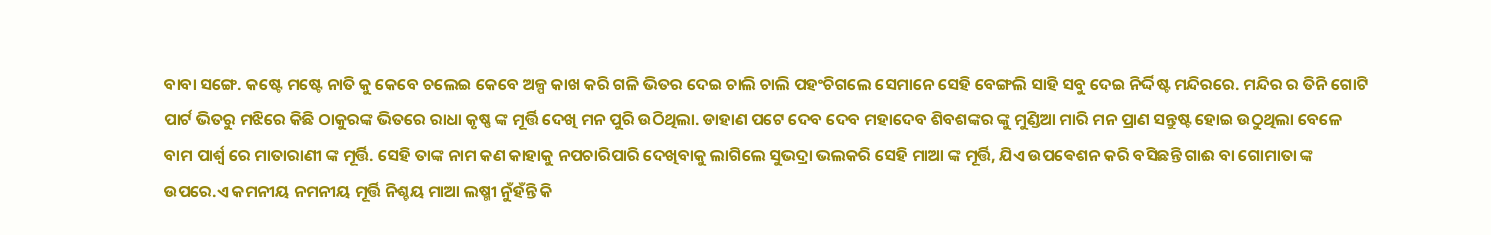ବାବା ସଙ୍ଗେ. କଷ୍ଟେ ମଷ୍ଟେ ନାତି କୁ କେବେ ଚଲେଇ କେବେ ଅଳ୍ପ କାଖ କରି ଗଳି ଭିତର ଦେଇ ଚାଲି ଚାଲି ପହଂଚିଗଲେ ସେମାନେ ସେହି ବେଙ୍ଗଲି ସାହି ସବୁ ଦେଇ ନିର୍ଦ୍ଦିଷ୍ଟ ମନ୍ଦିରରେ. ମନ୍ଦିର ର ତିନି ଗୋଟି ପାର୍ଟ ଭିତରୁ ମଝିରେ କିଛି ଠାକୁରଙ୍କ ଭିତରେ ରାଧା କୃଷ୍ଣ ଙ୍କ ମୂର୍ତ୍ତି ଦେଖି ମନ ପୁରି ଉଠିଥିଲା. ଡାହାଣ ପଟେ ଦେବ ଦେବ ମହାଦେବ ଶିବଶଙ୍କର ଙ୍କୁ ମୁଣ୍ଡିଆ ମାରି ମନ ପ୍ରାଣ ସନ୍ତୁଷ୍ଟ ହୋଇ ଉଠୁଥିଲା ବେଳେ ବାମ ପାର୍ଶ୍ୱ ରେ ମାତାରାଣୀ ଙ୍କ ମୂର୍ତ୍ତି. ସେହି ତାଙ୍କ ନାମ କଣ କାହାକୁ ନପଚାରିପାରି ଦେଖିବାକୁ ଲାଗିଲେ ସୁଭଦ୍ରା ଭଲକରି ସେହି ମାଆ ଙ୍କ ମୂର୍ତ୍ତି, ଯିଏ ଉପଵେଶନ କରି ବସିଛନ୍ତି ଗାଈ ବା ଗୋମାତା ଙ୍କ ଉପରେ.ଏ କମନୀୟ ନମନୀୟ ମୂର୍ତ୍ତି ନିଶ୍ଚୟ ମାଆ ଲଷ୍ମୀ ନୁଁହଁନ୍ତି କି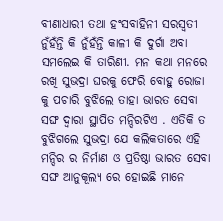ବୀଣାଧାରୀ ତଥା ହଂସବାହିନୀ ସରସ୍ବତୀ ନୁଁହଁନ୍ତି କି ନୁଁହଁନ୍ତି କାଳୀ କି ଦୁର୍ଗା ଅବା ସମଲେଇ କି ତାରିଣୀ. ମନ କଥା ମନରେ ରଖି ସୁଭଦ୍ରା ଘରକୁ ଫେରି ବୋହୁ ରୋଜା କୁ ପଚାରି ବୁଝିଲେ ତାହା ଭାରତ ସେବା ସଙ୍ଘ ଦ୍ୱାରା ସ୍ଥାପିତ ମନ୍ଦିରଟିଏ . ଏତିକି ତ ବୁଝିଗଲେ ସୁଭଦ୍ରା ଯେ କଲିକତାରେ ଏହି ମନ୍ଦିର ର ନିର୍ମାଣ ଓ ପ୍ରତିଷ୍ଠା ଭାରତ ସେବା ସଙ୍ଘ ଆନୁକୂଲ୍ୟ ରେ ହୋଇଛି ମାନେ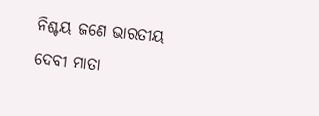ନିଶ୍ଚୟ ଜଣେ ଭାରତୀୟ ଦେବୀ ମାତା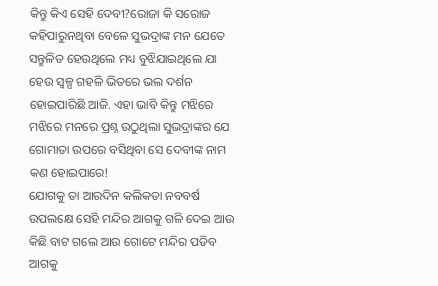କିନ୍ତୁ କିଏ ସେହି ଦେବୀ?ରୋଜା କି ସରୋଜ କହିପାରୁନଥିବା ବେଳେ ସୁଭଦ୍ରାଙ୍କ ମନ ଯେତେ ସନ୍ତୁଳିତ ହେଉଥିଲେ ମଧ୍ୟ ବୁଝିଯାଇଥିଲେ ଯା ହେଉ ସ୍ୱଳ୍ପ ଗହଳି ଭିତରେ ଭଲ ଦର୍ଶନ ହୋଇପାରିଛି ଆଜି. ଏହା ଭାବି କିନ୍ତୁ ମଝିରେ ମଝିରେ ମନରେ ପ୍ରଶ୍ନ ଉଠୁଥିଲା ସୁଭଦ୍ରାଙ୍କର ଯେ ଗୋମାତା ଉପରେ ବସିଥିବା ସେ ଦେବୀଙ୍କ ନାମ କଣ ହୋଇପାରେ!
ଯୋଗକୁ ତା ଆରଦିନ କଲିକତା ନବବର୍ଷ ଉପଲକ୍ଷେ ସେହି ମନ୍ଦିର ଆଗକୁ ଗଳି ଦେଇ ଆଉ କିଛି ବାଟ ଗଲେ ଆଉ ଗୋଟେ ମନ୍ଦିର ପଡିବ ଆଗକୁ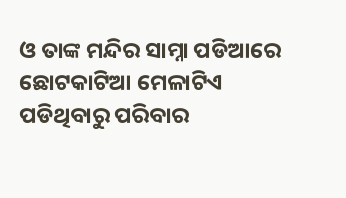ଓ ତାଙ୍କ ମନ୍ଦିର ସାମ୍ନା ପଡିଆରେ ଛୋଟକାଟିଆ ମେଳାଟିଏ ପଡିଥିବାରୁ ପରିବାର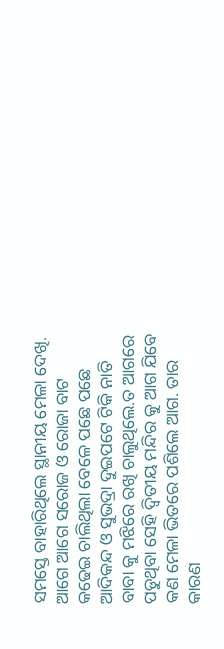ସମସ୍ତେ ବାହାରିଥିଲେ ସ୍ଥାନୀୟ ମେଳା ଦେଖି. ଆଗେ ଆଗେ ସରୋଜ ଓ ରୋଜା ବାଟ କଢେଇ ଚାଲିଥିଲା ବେଳେ ପଛେ ପଛେ ଆଦିକନ୍ଦ ଓ ସୁଭଦ୍ରା ଦୁଇପଟେ ଟିକି ନାତି ବାବା କୁ ମଝିରେ ରଖି ଚାଲୁଥିଲେ.ତ ଆଗରେ ପଡୁଥିବା ସେହି ଦ୍ୱିତୀୟ ମନ୍ଦିର କୁ ଆଗ ଯିବେ କଣ ମେଳା ଭିତରେ ପଶିଲେ ଆଗ. ତାର କାରଣ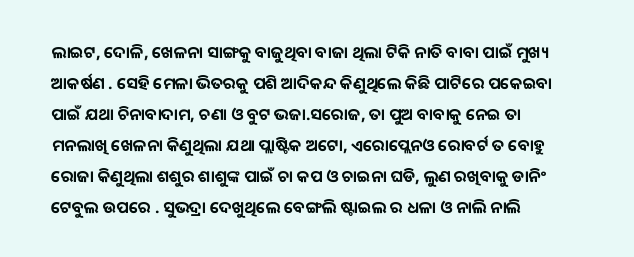ଲାଇଟ, ଦୋଳି, ଖେଳନା ସାଙ୍ଗକୁ ବାଜୁଥିବା ବାଜା ଥିଲା ଟିକି ନାତି ବାବା ପାଇଁ ମୁଖ୍ୟ ଆକର୍ଷଣ . ସେହି ମେଳା ଭିତରକୁ ପଶି ଆଦିକନ୍ଦ କିଣୁଥିଲେ କିଛି ପାଟିରେ ପକେଇବା ପାଇଁ ଯଥା ଚିନାବାଦାମ, ଚଣା ଓ ବୁଟ ଭଜା.ସରୋଜ, ତା ପୁଅ ବାବାକୁ ନେଇ ତା ମନଲାଖି ଖେଳନା କିଣୁଥିଲା ଯଥା ପ୍ଲାଷ୍ଟିକ ଅଟୋ, ଏରୋପ୍ଲେନଓ ରୋବର୍ଟ ତ ବୋହୁ ରୋଜା କିଣୁଥିଲା ଶଶୁର ଶାଶୁଙ୍କ ପାଇଁ ଚା କପ ଓ ଚାଇନା ଘଡି, ଲୁଣ ରଖିବାକୁ ଡାନିଂ ଟେବୁଲ ଉପରେ . ସୁଭଦ୍ରା ଦେଖୁଥିଲେ ବେଙ୍ଗଲି ଷ୍ଟାଇଲ ର ଧଳା ଓ ନାଲି ନାଲି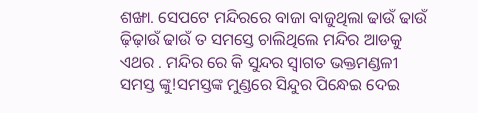ଶଙ୍ଖା. ସେପଟେ ମନ୍ଦିରରେ ବାଜା ବାଜୁଥିଲା ଢାଉଁ ଢାଉଁ ଢ଼ିଢ଼ାଉଁ ଢାଉଁ ତ ସମସ୍ତେ ଚାଲିଥିଲେ ମନ୍ଦିର ଆଡକୁ ଏଥର . ମନ୍ଦିର ରେ କି ସୁନ୍ଦର ସ୍ୱାଗତ ଭକ୍ତମଣ୍ଡଳୀ ସମସ୍ତ ଙ୍କୁ!ସମସ୍ତଙ୍କ ମୁଣ୍ଡରେ ସିନ୍ଦୁର ପିନ୍ଧେଇ ଦେଇ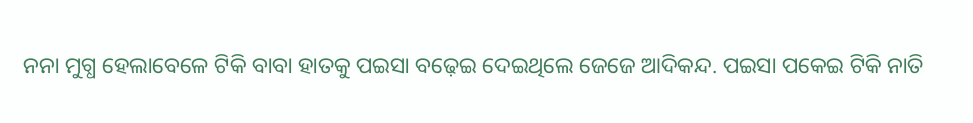ନନା ମୁଗ୍ଧ ହେଲାବେଳେ ଟିକି ବାବା ହାତକୁ ପଇସା ବଢ଼େଇ ଦେଇଥିଲେ ଜେଜେ ଆଦିକନ୍ଦ. ପଇସା ପକେଇ ଟିକି ନାତି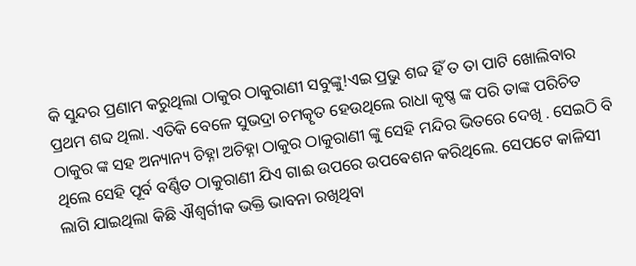କି ସୁନ୍ଦର ପ୍ରଣାମ କରୁଥିଲା ଠାକୁର ଠାକୁରାଣୀ ସବୁଙ୍କୁ!ଏଇ ପ୍ରଭୁ ଶବ୍ଦ ହିଁ ତ ତା ପାଟି ଖୋଲିବାର ପ୍ରଥମ ଶବ୍ଦ ଥିଲା. ଏତିକି ବେଳେ ସୁଭଦ୍ରା ଚମତ୍କୃତ ହେଉଥିଲେ ରାଧା କୃଷ୍ଣ ଙ୍କ ପରି ତାଙ୍କ ପରିଚିତ ଠାକୁର ଙ୍କ ସହ ଅନ୍ୟାନ୍ୟ ଚିହ୍ନା ଅଚିହ୍ନା ଠାକୁର ଠାକୁରାଣୀ ଙ୍କୁ ସେହି ମନ୍ଦିର ଭିତରେ ଦେଖି . ସେଇଠି ବି ଥିଲେ ସେହି ପୂର୍ବ ବର୍ଣ୍ଣିତ ଠାକୁରାଣୀ ଯିଏ ଗାଈ ଉପରେ ଉପଵେଶନ କରିଥିଲେ. ସେପଟେ କାଳିସୀ ଲାଗି ଯାଇଥିଲା କିଛି ଐଶ୍ବର୍ଗୀକ ଭକ୍ତି ଭାବନା ରଖିଥିବା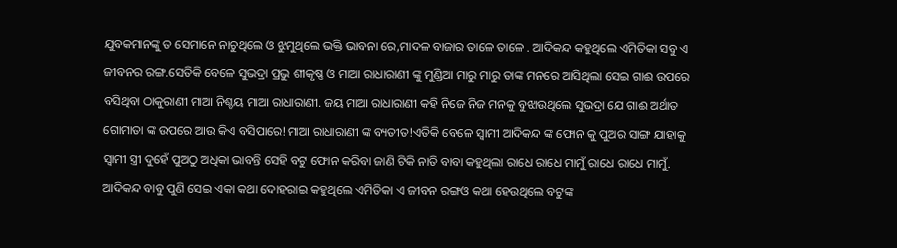ଯୁବକମାନଙ୍କୁ ତ ସେମାନେ ନାଚୁଥିଲେ ଓ ଝୁମୁଥିଲେ ଭକ୍ତି ଭାବନା ରେ,ମାଦଳ ବାଜାର ତାଳେ ତାଳେ . ଆଦିକନ୍ଦ କହୁଥିଲେ ଏମିତିକା ସବୁ ଏ ଜୀବନର ରଙ୍ଗ.ସେତିକି ବେଳେ ସୁଭଦ୍ରା ପ୍ରଭୁ ଶୀକୃଷ୍ଣ ଓ ମାଆ ରାଧାରାଣୀ ଙ୍କୁ ମୁଣ୍ଡିଆ ମାରୁ ମାରୁ ତାଙ୍କ ମନରେ ଆସିଥିଲା ସେଇ ଗାଈ ଉପରେ ବସିଥିବା ଠାକୁରାଣୀ ମାଆ ନିଶ୍ଚୟ ମାଆ ରାଧାରାଣୀ. ଜୟ ମାଆ ରାଧାରାଣୀ କହି ନିଜେ ନିଜ ମନକୁ ବୁଝାଉଥିଲେ ସୁଭଦ୍ରା ଯେ ଗାଈ ଅର୍ଥାତ ଗୋମାତା ଙ୍କ ଉପରେ ଆଉ କିଏ ବସିପାରେ!ମାଆ ରାଧାରାଣୀ ଙ୍କ ବ୍ୟତୀତ!ଏତିକି ବେଳେ ସ୍ୱାମୀ ଆଦିକନ୍ଦ ଙ୍କ ଫୋନ କୁ ପୁଅର ସାଙ୍ଗ ଯାହାକୁ ସ୍ୱାମୀ ସ୍ତ୍ରୀ ଦୁହେଁ ପୁଅଠୁ ଅଧିକା ଭାବନ୍ତି ସେହି ବଟୁ ଫୋନ କରିବା ଜାଣି ଟିକି ନାତି ବାବା କହୁଥିଲା ରାଧେ ରାଧେ ମାମୁଁ ରାଧେ ରାଧେ ମାମୁଁ. ଆଦିକନ୍ଦ ବାବୁ ପୁଣି ସେଇ ଏକା କଥା ଦୋହରାଇ କହୁଥିଲେ ଏମିତିକା ଏ ଜୀବନ ରଙ୍ଗଓ କଥା ହେଉଥିଲେ ବଟୁଙ୍କ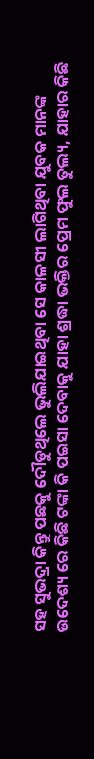ସହ ସୁଭଦ୍ରା କିନ୍ତୁ ପଛକୁ ଦୌଡୁଥିଲେ ଭୁଲିଯାଇଥିବା ସେ କାଳସୀ ଲାଗିଥିବା ଯୁବକ ମାନଙ୍କ ଉଦେଶ୍ୟ ରେ କିଛି ଟଙ୍କା କି ପଇସା ଦେବାକୁ ଯାହା ଶ୍ରଦ୍ଧା ଭକ୍ତିର ପ୍ରେମ ଫୁଲ ତୁଲ୍ୟ, ଯାହାର କିଛି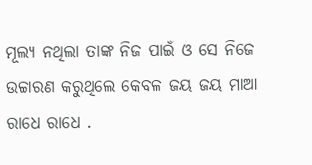ମୂଲ୍ୟ ନଥିଲା ତାଙ୍କ ନିଜ ପାଇଁ ଓ ସେ ନିଜେ ଉଚ୍ଚାରଣ କରୁଥିଲେ କେବଳ ଜୟ ଜୟ ମାଆ ରାଧେ ରାଧେ .